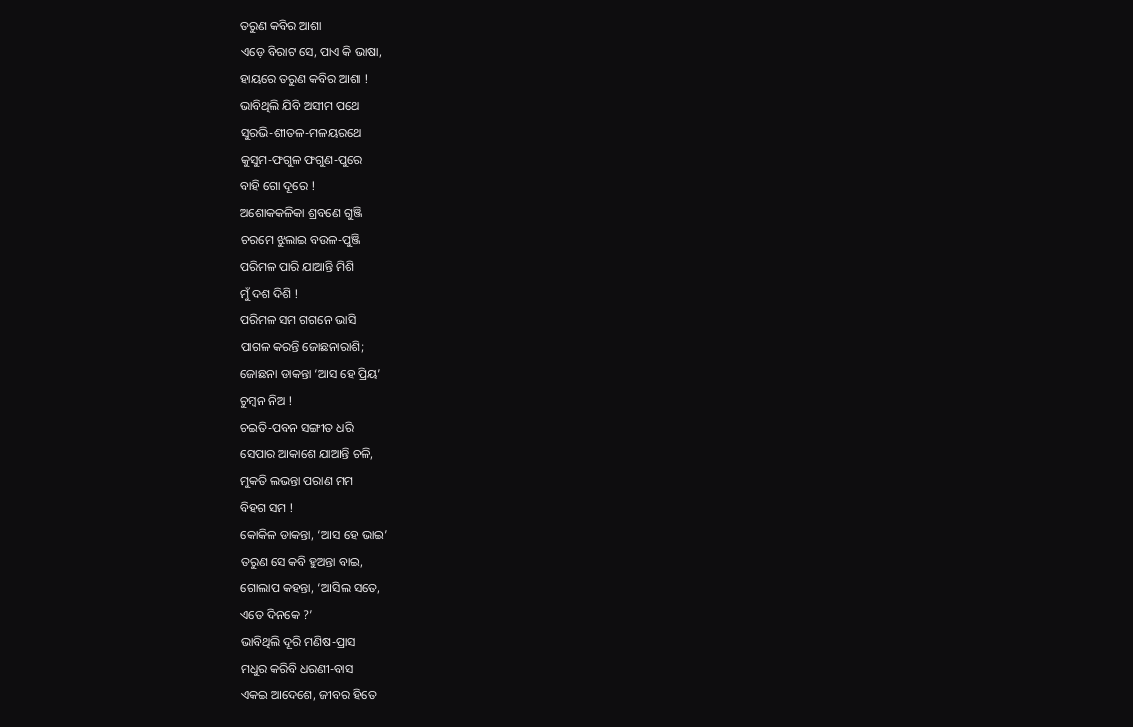ତରୁଣ କବିର ଆଶା
ଏଡ଼େ ବିରାଟ ସେ, ପାଏ କି ଭାଷା,
ହାୟରେ ତରୁଣ କବିର ଆଶା !
ଭାବିଥିଲି ଯିବି ଅସୀମ ପଥେ
ସୁରଭି-ଶୀତଳ-ମଳୟରଥେ
କୁସୁମ-ଫଗୁଳ ଫଗୁଣ-ପୁରେ
ବାହି ଗୋ ଦୂରେ !
ଅଶୋକକଳିକା ଶ୍ରବଣେ ଗୁଞ୍ଜି
ଚରମେ ଝୁଲାଇ ବଉଳ-ପୁଞ୍ଜି
ପରିମଳ ପାରି ଯାଆନ୍ତି ମିଶି
ମୁଁ ଦଶ ଦିଶି !
ପରିମଳ ସମ ଗଗନେ ଭାସି
ପାଗଳ କରନ୍ତି ଜୋଛନାରାଶି;
ଜୋଛନା ଡାକନ୍ତା ‘ଆସ ହେ ପ୍ରିୟ’
ଚୁମ୍ବନ ନିଅ !
ଚଇତି-ପବନ ସଙ୍ଗୀତ ଧରି
ସେପାର ଆକାଶେ ଯାଆନ୍ତି ଚଳି,
ମୁକତି ଲଭନ୍ତା ପରାଣ ମମ
ବିହଗ ସମ !
କୋକିଳ ଡାକନ୍ତା, ‘ଆସ ହେ ଭାଇ’
ତରୁଣ ସେ କବି ହୁଅନ୍ତା ବାଇ,
ଗୋଲାପ କହନ୍ତା, ‘ଆସିଲ ସତେ,
ଏତେ ଦିନକେ ?’
ଭାବିଥିଲି ଦୂରି ମଣିଷ-ପ୍ରାସ
ମଧୁର କରିବି ଧରଣୀ-ବାସ
ଏକଇ ଆଦେଶେ, ଜୀବର ହିତେ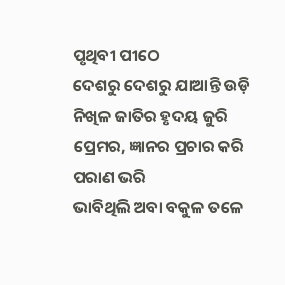ପୃଥିବୀ ପୀଠେ
ଦେଶରୁ ଦେଶରୁ ଯାଆନ୍ତି ଉଡ଼ି
ନିଖିଳ ଜାତିର ହୃଦୟ ଜୁରି
ପ୍ରେମର, ଜ୍ଞାନର ପ୍ରଚାର କରି
ପରାଣ ଭରି
ଭାବିଥିଲି ଅବା ବକୁଳ ତଳେ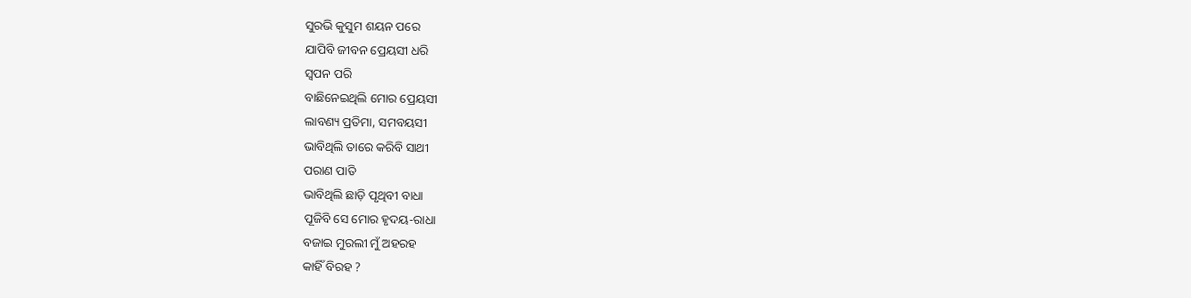ସୁରଭି କୁସୁମ ଶୟନ ପରେ
ଯାପିବି ଜୀବନ ପ୍ରେୟସୀ ଧରି
ସ୍ବପନ ପରି
ବାଛିନେଇଥିଲି ମୋର ପ୍ରେୟସୀ
ଲାବଣ୍ୟ ପ୍ରତିମା, ସମବୟସୀ
ଭାବିଥିଲି ତାରେ କରିବି ସାଥୀ
ପରାଣ ପାତି
ଭାବିଥିଲି ଛାଡ଼ି ପୃଥିବୀ ବାଧା
ପୂଜିବି ସେ ମୋର ହୃଦୟ-ରାଧା
ବଜାଇ ମୁରଲୀ ମୁଁ ଅହରହ
କାହିଁ ବିରହ ?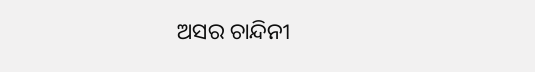ଅସର ଚାନ୍ଦିନୀ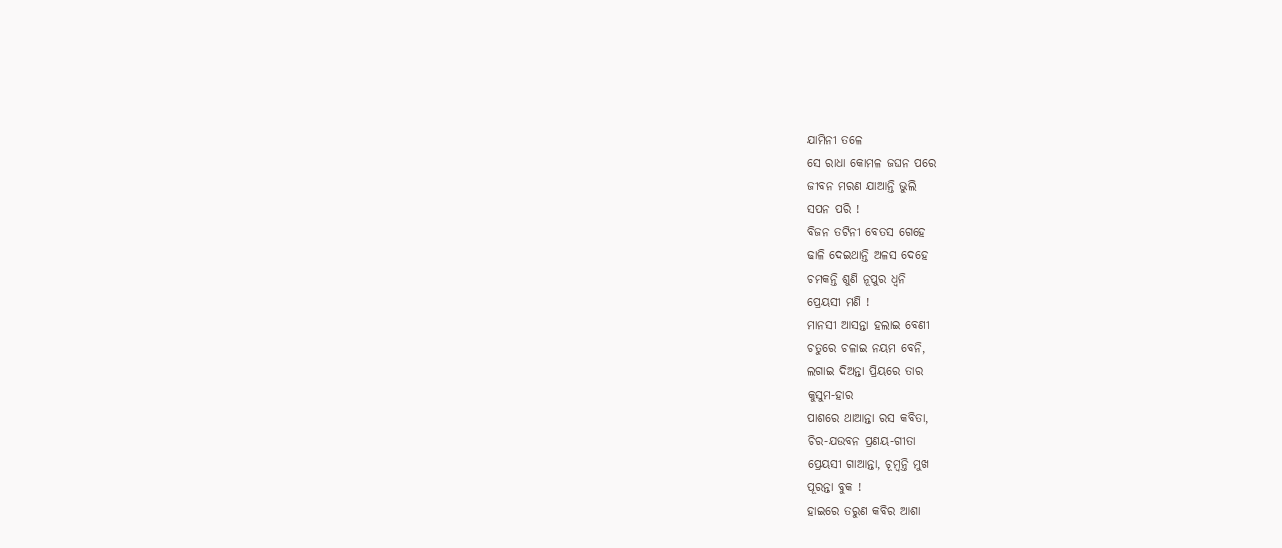ଯାମିନୀ ତଳେ
ସେ ରାଧା କୋମଳ ଜଘନ ପରେ
ଜୀବନ ମରଣ ଯାଆନ୍ତି ଭୁଲି
ସପନ ପରି !
ବିଜନ ତଟିନୀ ବେତସ ଗେହେ
ଢାଳି ଦେଇଥାନ୍ତି ଅଳସ ଦେହେ
ଚମକନ୍ତି ଶୁଣି ନୂପୁର ଧ୍ବନି
ପ୍ରେୟସୀ ମଣି !
ମାନସୀ ଆସନ୍ତା ହଲାଇ ବେଣୀ
ଚତୁରେ ଚଳାଇ ନୟମ ବେନି,
ଲଗାଇ ଦିଅନ୍ତା ପ୍ରିୟରେ ତାର
କୁସୁମ-ହାର
ପାଶରେ ଥାଆନ୍ତା ରସ କବିତା,
ଚିର-ଯଉବନ ପ୍ରଣୟ-ଗୀତା
ପ୍ରେୟସୀ ଗାଆନ୍ତା, ଚୂମ୍ବନ୍ତି ମୁଖ
ପୂରନ୍ତା ବୁକ !
ହାଇରେ ତରୁଣ କବିର ଆଶା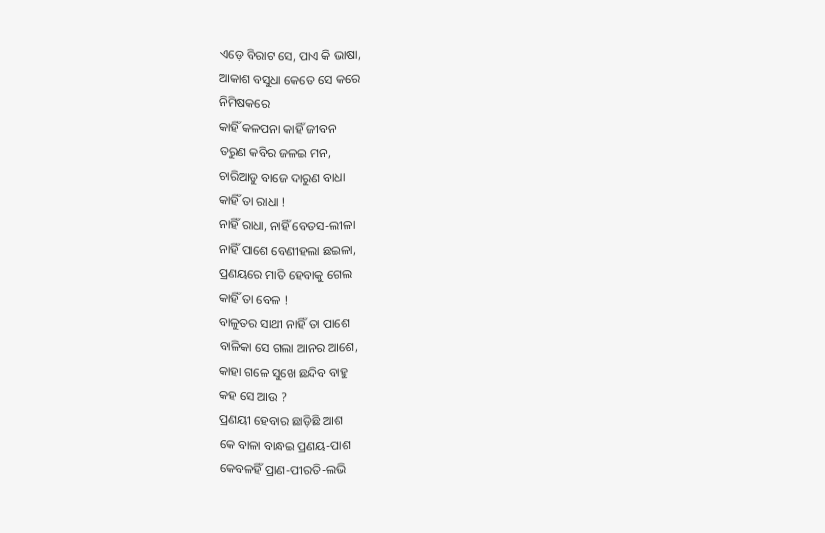ଏଡ଼େ ବିରାଟ ସେ, ପାଏ କି ଭାଷା,
ଆକାଶ ବସୁଧା କେତେ ସେ କରେ
ନିମିଷକରେ
କାହିଁ କଳପନା କାହିଁ ଜୀବନ
ତରୁଣ କବିର ଜଳଇ ମନ,
ଚାରିଆଡୁ ବାଜେ ଦାରୁଣ ବାଧା
କାହିଁ ତା ରାଧା !
ନାହିଁ ରାଧା, ନାହିଁ ବେତସ-ଲୀଳା
ନାହିଁ ପାଶେ ବେଣୀହଲା ଛଇଳା,
ପ୍ରଣୟରେ ମାତି ହେବାକୁ ଗେଲ
କାହିଁ ତା ବେଳ !
ବାଳୁତର ସାଥୀ ନାହିଁ ତା ପାଶେ
ବାଳିକା ସେ ଗଲା ଆନର ଆଶେ,
କାହା ଗଳେ ସୁଖେ ଛନ୍ଦିବ ବାହୁ
କହ ସେ ଆଉ ?
ପ୍ରଣୟୀ ହେବାର ଛାଡ଼ିଛି ଆଶ
କେ ବାଳା ବାନ୍ଧଇ ପ୍ରଣୟ-ପାଶ
କେବଳହିଁ ପ୍ରାଣ-ପୀରତି-ଲଭି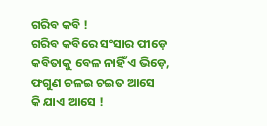ଗରିବ କବି !
ଗରିବ କବିରେ ସଂସାର ପୀଡ଼େ
କବିତାକୁ ବେଳ ନାହିଁ ଏ ଭିଡ଼େ,
ଫଗୁଣ ଚଳଇ ଚଇତ ଆସେ
କି ଯାଏ ଆସେ !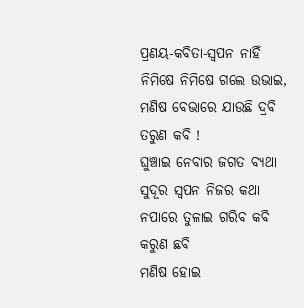ପ୍ରଣୟ-କବିତା-ସ୍ବପନ ନାହିଁ
ନିମିଷେ ନିମିଷେ ଗଲେ ଉଭାଇ,
ମଣିଷ ବେଭାରେ ଯାଉଛି ଦ୍ରବି
ତରୁଣ କବି !
ଘୁଞ୍ଚାଇ ନେବାର ଜଗତ ବ୍ୟଥା
ସୁଦୂର ସ୍ବପନ ନିଜର କଥା
ନପାରେ ତୁଳାଇ ଗରିବ କବି
କରୁଣ ଛବି
ମଣିଷ ହୋଇ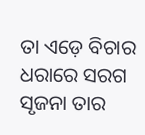ତା ଏଡ଼େ ବିଚାର
ଧରାରେ ସରଗ ସୃଜନା ତାର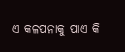ଏ କଳପନାକୁ ପାଏ କି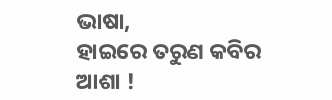ଭାଷା,
ହାଇରେ ତରୁଣ କବିର ଆଶା !